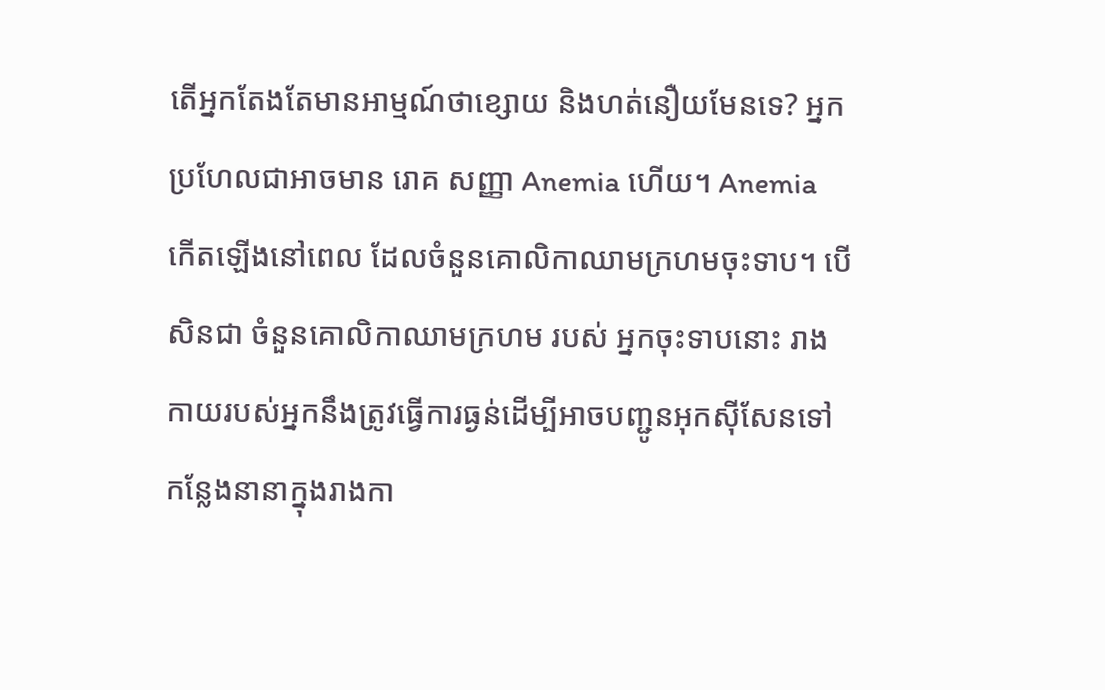តើអ្នកតែងតែមានអាម្មណ៍ថាខ្សោយ និងហត់នឿយមែនទេ? អ្នកប្រហែលជាអាចមាន រោគ សញ្ញា Anemia ហើយ។ Anemia កើតឡើងនៅពេល ដែលចំនួនគោលិកាឈាមក្រហមចុះទាប។ បើសិនជា ចំនួនគោលិកាឈាមក្រហម របស់ អ្នកចុះទាបនោះ រាងកាយរបស់អ្នកនឹងត្រូវធ្វើការធ្ងន់ដើម្បីអាចបញ្ជូនអុកស៊ីសែនទៅកន្លែងនានាក្នុងរាងកា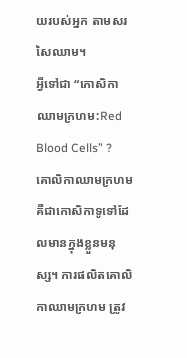យរបស់អ្នក តាមសរសៃឈាម។
អ្វីទៅជា “កោសិកាឈាមក្រហម:Red Blood Cells” ?
គោលិកាឈាមក្រហមគឺជាកោសិកាទូទៅដែលមានក្នុងខ្លួនមនុស្ស។ ការផលិតគោលិកាឈាមក្រហម ត្រូវ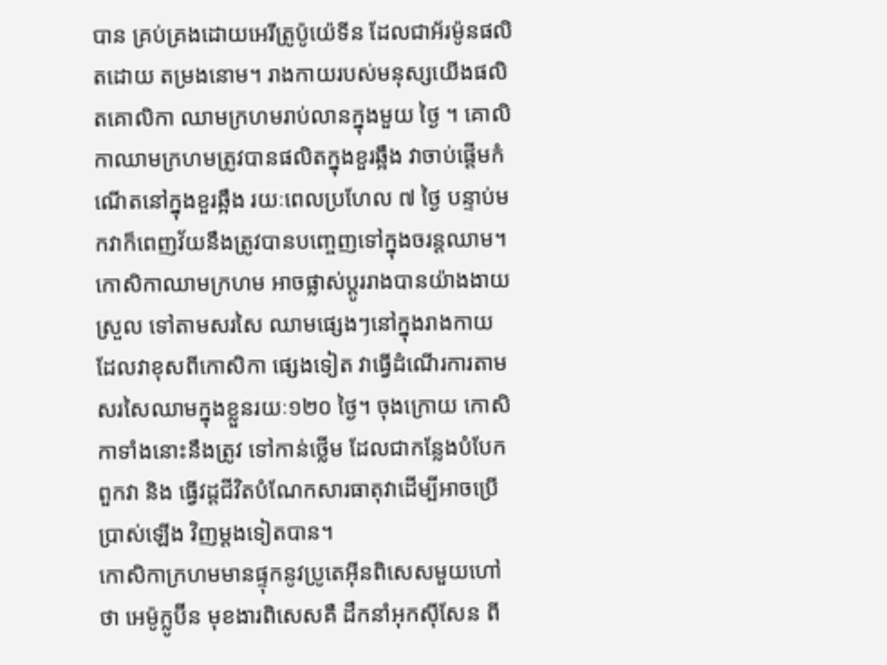បាន គ្រប់គ្រងដោយអេរីត្រូប៉ូយ៉េទីន ដែលជាអ័រម៉ូនផលិតដោយ តម្រងនោម។ រាងកាយរបស់មនុស្សយើងផលិតគោលិកា ឈាមក្រហមរាប់លានក្នុងមួយ ថ្ងៃ ។ គោលិកាឈាមក្រហមត្រូវបានផលិតក្នុងខួរឆ្អឹង វាចាប់ផ្តើមកំណើតនៅក្នុងខួរឆ្អឹង រយៈពេលប្រហែល ៧ ថ្ងៃ បន្ទាប់មកវាក៏ពេញវ័យនឹងត្រូវបានបញ្ចេញទៅក្នុងចរន្តឈាម។ កោសិកាឈាមក្រហម អាចផ្លាស់ប្តូររាងបានយ៉ាងងាយស្រួល ទៅតាមសរសៃ ឈាមផ្សេងៗនៅក្នុងរាងកាយ ដែលវាខុសពីកោសិកា ផ្សេងទៀត វាធ្វើដំណើរការតាម សរសៃឈាមក្នុងខ្លួនរយៈ១២០ ថ្ងៃ។ ចុងក្រោយ កោសិកាទាំងនោះនឹងត្រូវ ទៅកាន់ថ្លើម ដែលជាកន្លែងបំបែកពួកវា និង ធ្វើវដ្តជីវិតបំណែកសារធាតុវាដើម្បីអាចប្រើប្រាស់ឡើង វិញម្តងទៀតបាន។
កោសិកាក្រហមមានផ្ទុកនូវប្រូតេអ៊ីនពិសេសមួយហៅថា អេម៉ូក្លូប៊ីន មុខងារពិសេសគឺ ដឹកនាំអុកស៊ីសែន ពី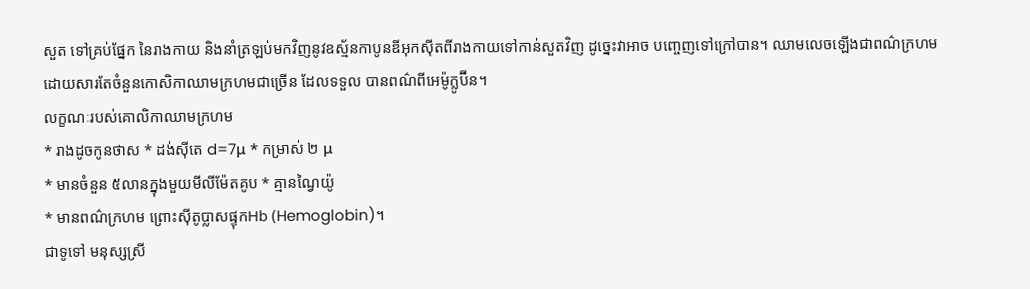សួត ទៅគ្រប់ផ្នែក នៃរាងកាយ និងនាំត្រឡប់មកវិញនូវឧស្ម័នកាបូនឌីអុកស៊ីតពីរាងកាយទៅកាន់សួតវិញ ដូច្នេះវាអាច បញ្ចេញទៅក្រៅបាន។ ឈាមលេចឡើងជាពណ៌ក្រហមដោយសារតែចំនួនកោសិកាឈាមក្រហមជាច្រើន ដែលទទួល បានពណ៌ពីអេម៉ូក្លូប៊ីន។
លក្ខណៈរបស់គោលិកាឈាមក្រហម
* រាងដូចកូនថាស * ដង់ស៊ីតេ d=7μ * កម្រាស់ ២ μ
* មានចំនួន ៥លានក្នុងមួយមីលីម៉ែតគូប * គ្មានណ្វៃយ៉ូ
* មានពណ៌ក្រហម ព្រោះស៊ីតូប្លាសផ្ទុកHb (Hemoglobin)។
ជាទូទៅ មនុស្សស្រី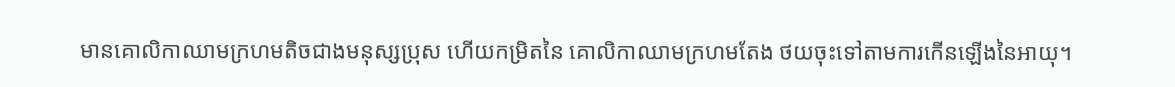មានគោលិកាឈាមក្រហមតិចជាងមនុស្សប្រុស ហើយកម្រិតនៃ គោលិកាឈាមក្រហមតែង ថយចុះទៅតាមការកើនឡើងនៃអាយុ។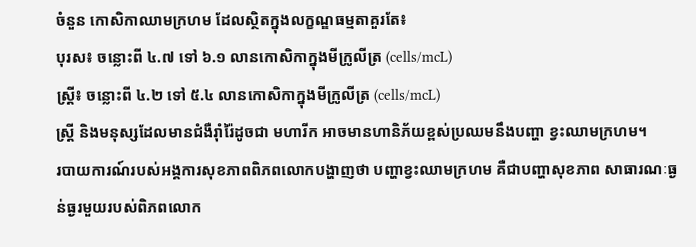ចំនួន កោសិកាឈាមក្រហម ដែលស្ថិតក្នុងលក្ខណ្ឌធម្មតាគួរតែ៖
បុរស៖ ចន្លោះពី ៤.៧ ទៅ ៦.១ លានកោសិកាក្នុងមីក្រូលីត្រ (cells/mcL)
ស្ត្រី៖ ចន្លោះពី ៤.២ ទៅ ៥.៤ លានកោសិកាក្នុងមីក្រូលីត្រ (cells/mcL)
ស្ត្រី និងមនុស្សដែលមានជំងឺរ៉ាំរ៉ៃដូចជា មហារីក អាចមានហានិភ័យខ្ពស់ប្រឈមនឹងបញ្ហា ខ្វះឈាមក្រហម។
របាយការណ៍របស់អង្គការសុខភាពពិភពលោកបង្ហាញថា បញ្ហាខ្វះឈាមក្រហម គឺជាបញ្ហាសុខភាព សាធារណៈធ្ងន់ធ្ងរមួយរបស់ពិភពលោក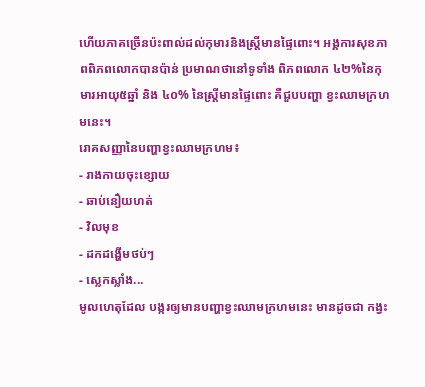ហើយភាគច្រើនប៉ះពាល់ដល់កុមារនិងស្ត្រីមានផ្ទៃពោះ។ អង្គការសុខភាពពិភពលោកបានប៉ាន់ ប្រមាណថានៅទូទាំង ពិភពលោក ៤២%នៃកុមារអាយុ៥ឆ្នាំ និង ៤០% នៃស្ត្រីមានផ្ទៃពោះ គឺជួបបញ្ហា ខ្វះឈាមក្រហមនេះ។
រោគសញ្ញានៃបញ្ហាខ្វះឈាមក្រហម៖
- រាងកាយចុះខ្សោយ
- ឆាប់នឿយហត់
- វិលមុខ
- ដកដង្ហើមថប់ៗ
- ស្លេកស្លាំង...
មូលហេតុដែល បង្ករឲ្យមានបញ្ហាខ្វះឈាមក្រហមនេះ មានដូចជា កង្វះ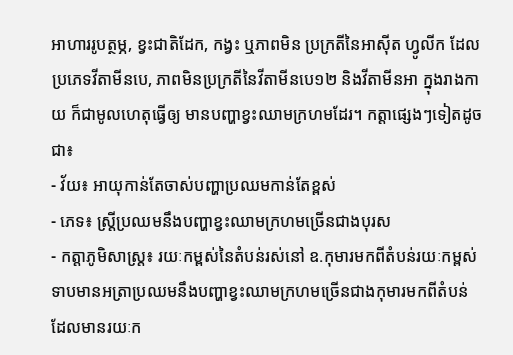អាហាររូបត្ថម្ភ, ខ្វះជាតិដែក, កង្វះ ឬភាពមិន ប្រក្រតីនៃអាស៊ីត ហ្វូលីក ដែលប្រភេទវីតាមីនបេ, ភាពមិនប្រក្រតីនៃវីតាមីនបេ១២ និងវីតាមីនអា ក្នុងរាងកាយ ក៏ជាមូលហេតុធ្វើឲ្យ មានបញ្ហាខ្វះឈាមក្រហមដែរ។ កត្តាផ្សេងៗទៀតដូចជា៖
- វ័យ៖ អាយុកាន់តែចាស់បញ្ហាប្រឈមកាន់តែខ្ពស់
- ភេទ៖ ស្ត្រីប្រឈមនឹងបញ្ហាខ្វះឈាមក្រហមច្រើនជាងបុរស
- កត្តាភូមិសាស្ត្រ៖ រយៈកម្ពស់នៃតំបន់រស់នៅ ឧ.កុមារមកពីតំបន់រយៈកម្ពស់ ទាបមានអត្រាប្រឈមនឹងបញ្ហាខ្វះឈាមក្រហមច្រើនជាងកុមារមកពីតំបន់ដែលមានរយៈក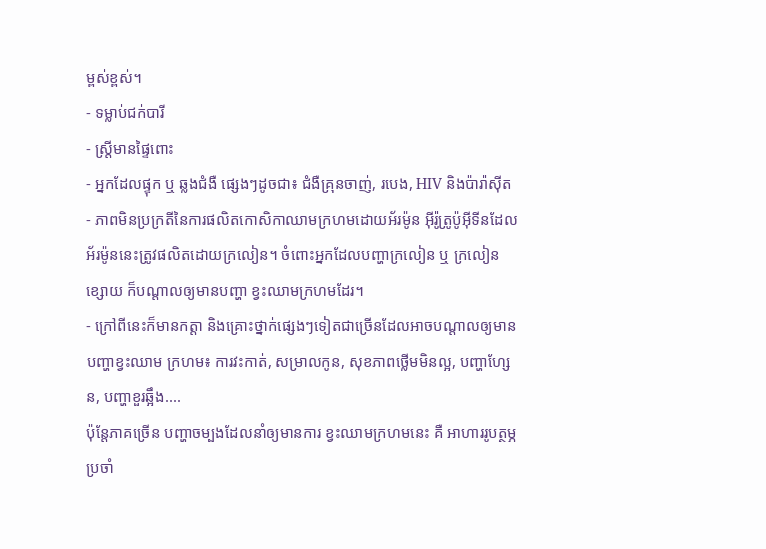ម្ពស់ខ្ពស់។
- ទម្លាប់ជក់បារី
- ស្ត្រីមានផ្ទៃពោះ
- អ្នកដែលផ្ទុក ឬ ឆ្លងជំងឺ ផ្សេងៗដូចជា៖ ជំងឺគ្រុនចាញ់, របេង, HIV និងប៉ារ៉ាស៊ីត
- ភាពមិនប្រក្រតីនៃការផលិតកោសិកាឈាមក្រហមដោយអ័រម៉ូន អ៊ីរ៉ូត្រូប៉ូអ៊ីទីនដែលអ័រម៉ូននេះត្រូវផលិតដោយក្រលៀន។ ចំពោះអ្នកដែលបញ្ហាក្រលៀន ឬ ក្រលៀន ខ្សោយ ក៏បណ្តាលឲ្យមានបញ្ហា ខ្វះឈាមក្រហមដែរ។
- ក្រៅពីនេះក៏មានកត្តា និងគ្រោះថ្នាក់ផ្សេងៗទៀតជាច្រើនដែលអាចបណ្តាលឲ្យមានបញ្ហាខ្វះឈាម ក្រហម៖ ការវះកាត់, សម្រាលកូន, សុខភាពថ្លើមមិនល្អ, បញ្ហាហ្សែន, បញ្ហាខួរឆ្អឹង....
ប៉ុន្តែភាគច្រើន បញ្ហាចម្បងដែលនាំឲ្យមានការ ខ្វះឈាមក្រហមនេះ គឺ អាហាររូបត្ថម្ភប្រចាំ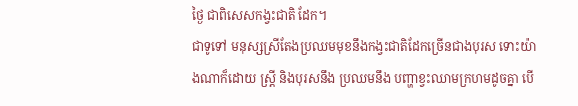ថ្ងៃ ជាពិសេសកង្វះជាតិ ដែក។
ជាទូទៅ មនុស្សស្រីតែងប្រឈមមុខនឹងកង្វះជាតិដែកច្រើនជាងបុរស ទោះយ៉ាងណាក៏ដោយ ស្ត្រី និងបុរសនឹង ប្រឈមនឹង បញ្ហាខ្វះឈាមក្រហមដូចគ្នា បើ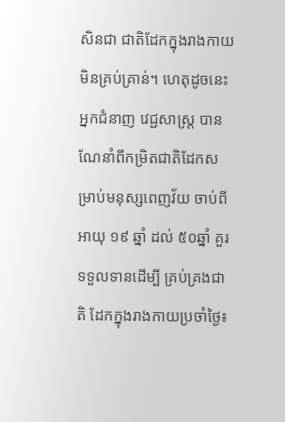សិនជា ជាតិដែកក្នុងរាងកាយមិនគ្រប់គ្រាន់។ ហេតុដូចនេះ អ្នកជំនាញ វេជ្ជសាស្ត្រ បានណែនាំពីកម្រិតជាតិដែកសម្រាប់មនុស្សពេញវ័យ ចាប់ពីអាយុ ១៩ ឆ្នាំ ដល់ ៥០ឆ្នាំ គួរទទួលទានដើម្បី គ្រប់គ្រងជាតិ ដែកក្នុងរាងកាយប្រចាំថ្ងៃ៖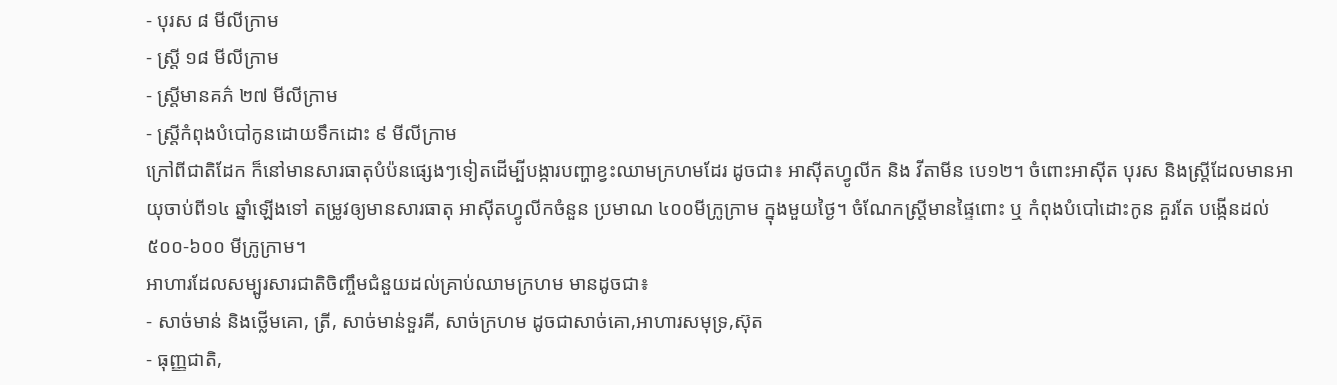- បុរស ៨ មីលីក្រាម
- ស្ត្រី ១៨ មីលីក្រាម
- ស្ត្រីមានគភ៌ ២៧ មីលីក្រាម
- ស្ត្រីកំពុងបំបៅកូនដោយទឹកដោះ ៩ មីលីក្រាម
ក្រៅពីជាតិដែក ក៏នៅមានសារធាតុបំប៉នផ្សេងៗទៀតដើម្បីបង្ការបញ្ហាខ្វះឈាមក្រហមដែរ ដូចជា៖ អាស៊ីតហ្វូលីក និង វីតាមីន បេ១២។ ចំពោះអាស៊ីត បុរស និងស្ត្រីដែលមានអាយុចាប់ពី១៤ ឆ្នាំឡើងទៅ តម្រូវឲ្យមានសារធាតុ អាស៊ីតហ្វូលីកចំនួន ប្រមាណ ៤០០មីក្រូក្រាម ក្នុងមួយថ្ងៃ។ ចំណែកស្ត្រីមានផ្ទៃពោះ ឬ កំពុងបំបៅដោះកូន គួរតែ បង្កើនដល់ ៥០០-៦០០ មីក្រូក្រាម។
អាហារដែលសម្បូរសារជាតិចិញ្ចឹមជំនួយដល់គ្រាប់ឈាមក្រហម មានដូចជា៖
- សាច់មាន់ និងថ្លើមគោ, ត្រី, សាច់មាន់ទួរគី, សាច់ក្រហម ដូចជាសាច់គោ,អាហារសមុទ្រ,ស៊ុត
- ធុញ្ញជាតិ,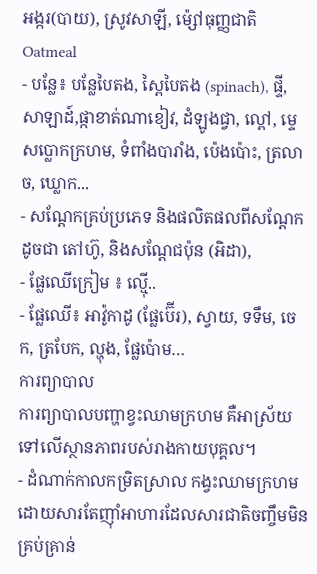អង្ករ(បាយ), ស្រូវសាឡី, ម៉្សៅធុញ្ញជាតិ Oatmeal
- បន្លែ៖ បន្លែបៃតង, ស្ពៃបៃតង (spinach), ផ្ទី, សាឡាដ៍,ផ្កាខាត់ណាខៀវ, ដំឡូងជ្វា, ល្ពៅ, ម្ទេសប្លោកក្រហម, ទំពាំងបារាំង, ប៉េងប៉ោះ, ត្រលាច, ឃ្លោក...
- សណ្តែកគ្រប់ប្រភេទ និងផលិតផលពីសណ្តែក ដូចជា តៅហ៊ូ, និងសណ្តែជប៉ុន (អិដា),
- ផ្លែឈើក្រៀម ៖ ល្ម៉ើ..
- ផ្លែឈើ៖ អាវ៉ូកាដូ (ផ្លែប៊ើរ), ស្វាយ, ទទឹម, ចេក, ត្របែក, ល្ហុង, ផ្លែប៉ោម…
ការព្យាបាល
ការព្យាបាលបញ្ហាខ្វះឈាមក្រហម គឺអាស្រ័យទៅលើស្ថានភាពរបស់រាងកាយបុគ្គល។
- ដំណាក់កាលកម្រិតស្រាល កង្វះឈាមក្រហមដោយសារតែញ៉ាំអាហារដែលសារជាតិចញ្ចឹមមិនគ្រប់គ្រាន់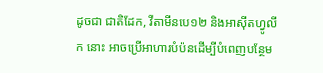ដូចជា ជាតិដែក, វីតាមីនបេ១២ និងអាស៊ីតហ្វូលីក នោះ អាចប្រើអាហារបំប៉នដើម្បីបំពេញបន្ថែម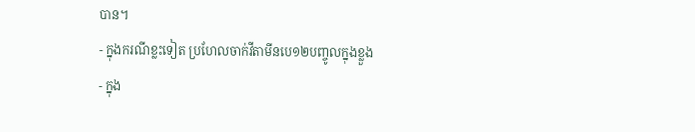បាន។
- ក្នុងករណីខ្លះទៀត ប្រហែលចាក់វីតាមីនបេ១២បញ្ចូលក្នុងខ្លួង
- ក្នុង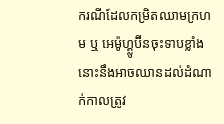ករណីដែលកម្រិតឈាមក្រហម ឬ អេម៉ូហ្គ្លូប៊ីនចុះទាបខ្លាំងនោះនឹងអាចឈានដល់ដំណាក់កាលត្រូវ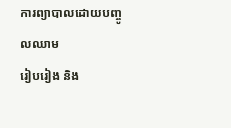ការព្យាបាលដោយបញ្ចូលឈាម
រៀបរៀង និង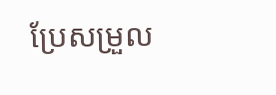ប្រែសម្រួល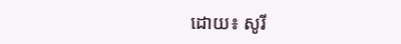ដោយ៖ សូរី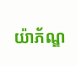យ៉ាភ័ណ្ឌ